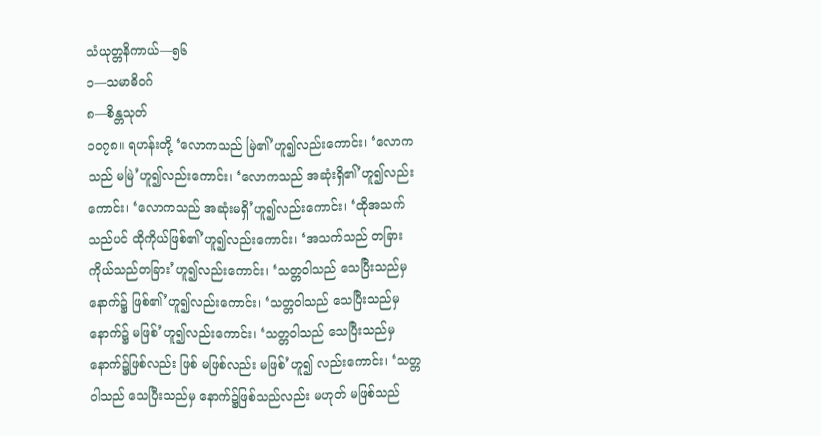သံယုတ္တနိကာယ်—၅၆
၁—သမာဓိဝဂ်
၈—စိန္တသုတ်
၁ဝ၇၈။ ရဟန်းတို့ ‘လောကသည် မြဲ၏’ဟူ၍လည်းကောင်း၊ ‘လောကသည် မမြဲ’ဟူ၍လည်းကောင်း၊ ‘လောကသည် အဆုံးရှိ၏’ဟူ၍လည်းကောင်း၊ ‘လောကသည် အဆုံးမရှိ’ဟူ၍လည်းကောင်း၊ ‘ထိုအသက်သည်ပင် ထိုကိုယ်ဖြစ်၏’ဟူ၍လည်းကောင်း၊ ‘အသက်သည် တခြား ကိုယ်သည်တခြား’ဟူ၍လည်းကောင်း၊ ‘သတ္တဝါသည် သေပြီးသည်မှ နောက်၌ ဖြစ်၏’ဟူ၍လည်းကောင်း၊ ‘သတ္တဝါသည် သေပြီးသည်မှ နောက်၌ မဖြစ်’ဟူ၍လည်းကောင်း၊ ‘သတ္တဝါသည် သေပြီးသည်မှ နောက်၌ဖြစ်လည်း ဖြစ် မဖြစ်လည်း မဖြစ်’ဟူ၍ လည်းကောင်း၊ ‘သတ္တဝါသည် သေပြီးသည်မှ နောက်၌ဖြစ်သည်လည်း မဟုတ် မဖြစ်သည်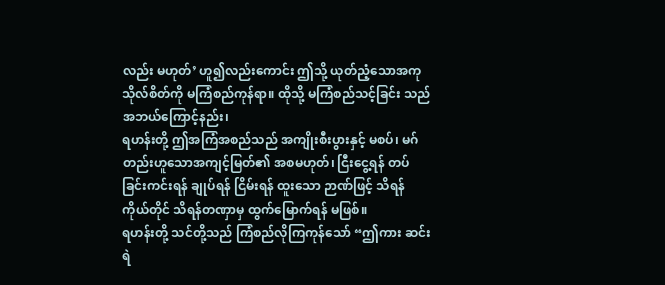လည်း မဟုတ်’ ဟူ၍လည်းကောင်း ဤသို့ ယုတ်ညံ့သောအကုသိုလ်စိတ်ကို မကြံစည်ကုန်ရာ။ ထိုသို့ မကြံစည်သင့်ခြင်း သည် အဘယ်ကြောင့်နည်း၊
ရဟန်းတို့ ဤအကြံအစည်သည် အကျိုးစီးပွားနှင့် မစပ်၊ မဂ်တည်းဟူသောအကျင့်မြတ်၏ အစမဟုတ်၊ ငြီးငွေ့ရန် တပ်ခြင်းကင်းရန် ချုပ်ရန် ငြိမ်းရန် ထူးသော ဉာဏ်ဖြင့် သိရန် ကိုယ်တိုင် သိရန်တဏှာမှ ထွက်မြောက်ရန် မဖြစ်။
ရဟန်းတို့ သင်တို့သည် ကြံစည်လိုကြကုန်သော် “ဤကား ဆင်းရဲ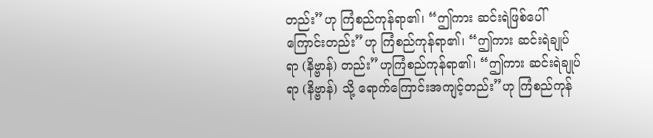တည်း”ဟု ကြံစည်ကုန်ရာ၏၊ “ဤကား ဆင်းရဲဖြစ်ပေါ်ကြောင်းတည်း”ဟု ကြံစည်ကုန်ရာ၏၊ “ဤကား ဆင်းရဲချုပ်ရာ (နိဗ္ဗာန်) တည်း”ဟုကြံစည်ကုန်ရာ၏၊ “ဤကား ဆင်းရဲချုပ်ရာ (နိဗ္ဗာန်) သို့ ရောက်ကြောင်းအကျင့်တည်း”ဟု ကြံစည်ကုန်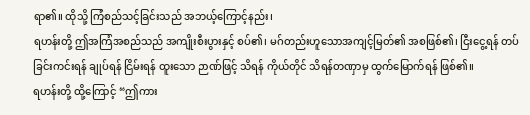ရာ၏။ ထိုသို့ ကြံစည်သင့်ခြင်းသည် အဘယ့်ကြောင့်နည်း၊
ရဟန်းတို့ ဤအကြံအစည်သည် အကျိုးစီးပွားနှင့် စပ်၏၊ မဂ်တည်းဟူသောအကျင့်မြတ်၏ အစဖြစ်၏၊ ငြီးငွေ့ရန် တပ်ခြင်းကင်းရန် ချုပ်ရန် ငြိမ်းရန် ထူးသော ဉာဏ်ဖြင့် သိရန် ကိုယ်တိုင် သိရန်တဏှာမှ ထွက်မြောက်ရန် ဖြစ်၏။
ရဟန်းတို့ ထို့ကြောင့် “ဤကား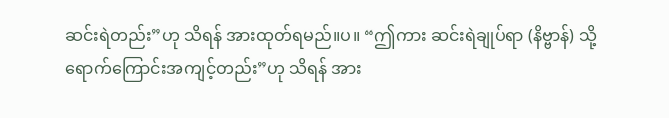ဆင်းရဲတည်း”ဟု သိရန် အားထုတ်ရမည်။ပ။ “ဤကား ဆင်းရဲချုပ်ရာ (နိဗ္ဗာန်) သို့ ရောက်ကြောင်းအကျင့်တည်း”ဟု သိရန် အား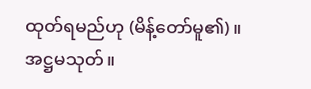ထုတ်ရမည်ဟု (မိန့်တော်မူ၏)။
အဋ္ဌမသုတ်။